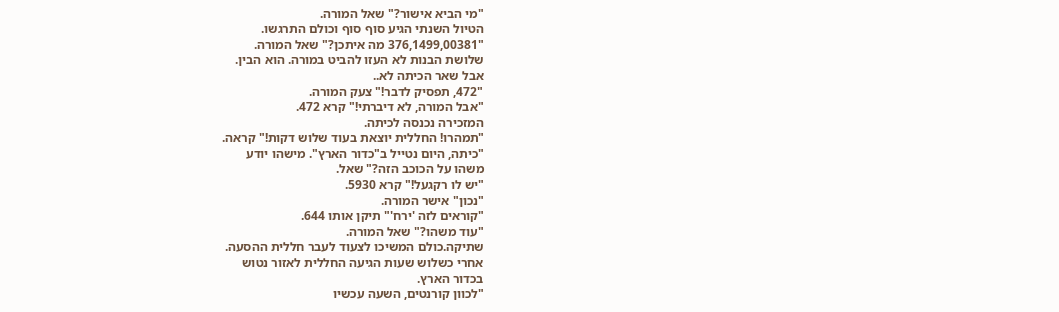"מי הביא אישור?" שאל המורה.
הטיול השנתי הגיע סוף סוף וכולם התרגשו.
"376,1499,00381 מה איתכן?" שאל המורה.
שלושת הבנות לא העזו להביט במורה. הוא הבין.
אבל שאר הכיתה לא..
"472, תפסיק לדבר!" צעק המורה.
"אבל המורה, לא דיברתי!" קרא 472.
המזכירה נכנסה לכיתה.
"תמהרו! החללית יוצאת בעוד שלוש דקות!" קראה.
"כיתה, היום נטייל ב"כדור הארץ". מישהו יודע
משהו על הכוכב הזה?" שאל.
"יש לו רקגעל!" קרא 5930.
"נכון" אישר המורה.
"קוראים לזה 'ירח'" תיקן אותו 644.
"עוד משהו?" שאל המורה.
שתיקה.כולם המשיכו לצעוד לעבר חללית ההסעה.
אחרי כשלוש שעות הגיעה החללית לאזור נטוש
בכדור הארץ.
"לכוון קורנטים, השעה עכשיו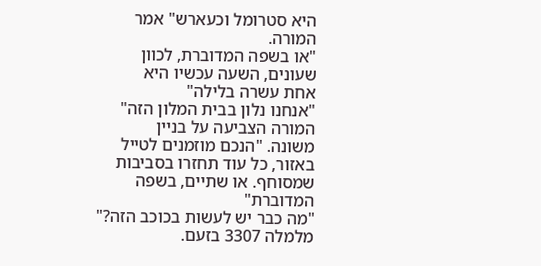היא סטרומל וכעארש" אמר המורה.
"או בשפה המדוברת, לכוון שעונים, השעה עכשיו היא
אחת עשרה בלילה"
"אנחנו נלון בבית המלון הזה" המורה הצביעה על בניין
משונה. "הנכם מוזמנים לטייל באזור, כל עוד תחזרו בסביבות
שמסוחף. או שתיים, בשפה המדוברת"
"מה כבר יש לעשות בכוכב הזה?" מלמלה 3307 בזעם.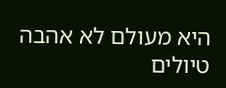היא מעולם לא אהבה טיולים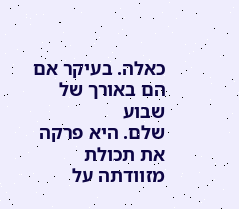כאלה. בעיקר אם הם באורך של שבוע
שלם. היא פרקה את תכולת מזוודתה על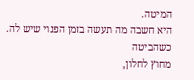המיטה.
היא חשבה מה תעשה בזמן הפנוי שיש לה. כשהביטה
מחוץ לחלון,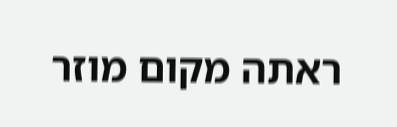ראתה מקום מוזר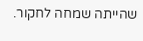שהייתה שמחה לחקור.